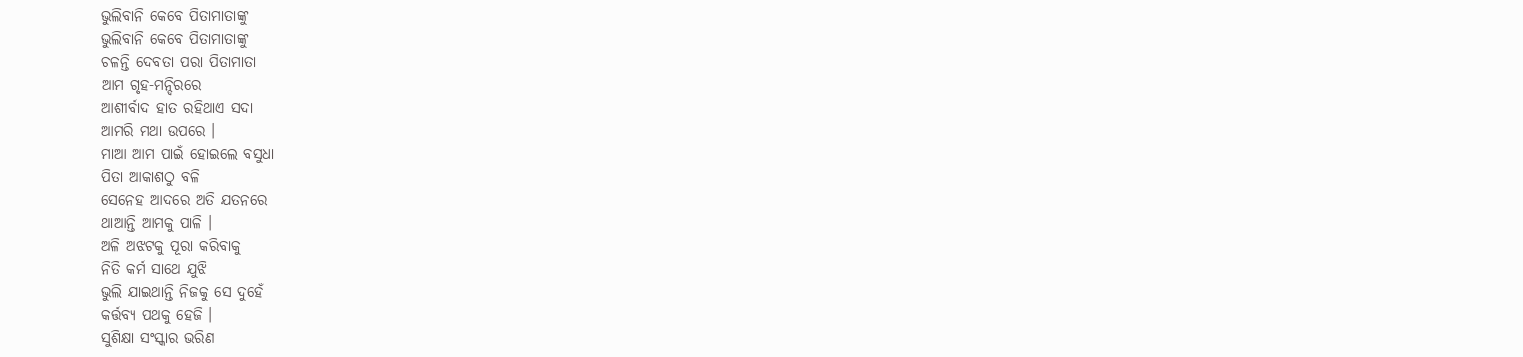ଭୁଲିବାନି କେବେ ପିତାମାତାଙ୍କୁ
ଭୁଲିବାନି କେବେ ପିତାମାତାଙ୍କୁ
ଚଳନ୍ତି ଦେବତା ପରା ପିତାମାତା
ଆମ ଗୃହ-ମନ୍ଦିରରେ
ଆଶୀର୍ବାଦ ହାତ ରହିଥାଏ ସଦା
ଆମରି ମଥା ଉପରେ ।
ମାଆ ଆମ ପାଇଁ ହୋଇଲେ ବସୁଧା
ପିତା ଆକାଶଠୁ ବଳି
ସେନେହ ଆଦରେ ଅତି ଯତନରେ
ଥାଆନ୍ତି ଆମକୁ ପାଳି ।
ଅଳି ଅଝଟକୁ ପୂରା କରିବାକୁ
ନିତି କର୍ମ ସାଥେ ଯୁଝି
ଭୁଲି ଯାଇଥାନ୍ତି ନିଜକୁ ସେ ଦୁହେଁ
କର୍ତ୍ତବ୍ୟ ପଥକୁ ହେଜି ।
ସୁଶିକ୍ଷା ସଂସ୍କାର ଭରିଣ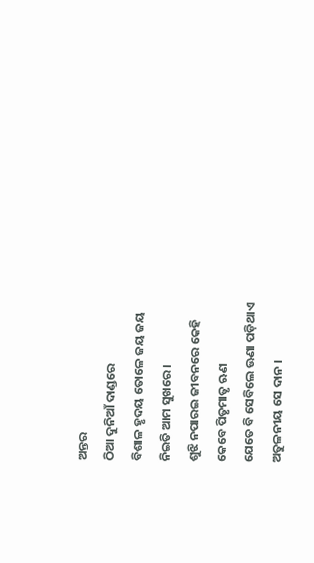ଅନ୍ତର
ଠିଆ ଦୁନିଆଁ ଦାଣ୍ଡରେ
ବିଶାଳ ହୃଦୟ ତୋଳେ ଜୟ ଜୟ
ନିଇତି ଆମ ସୁଖରେ ।
ଶୁଝି ନପାରଇ ଜୀବନରେ କେହି
କେବେ ପିତୃମାତୃ ଋଣ
ଯେତେ ବି ସେବିଲେ ଊଣା ପଡ଼ିଥାଏ
ଅତୁଳନୀୟ ସେ ଦାନ ।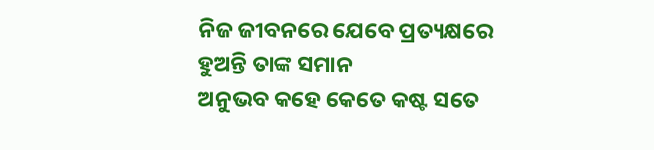ନିଜ ଜୀବନରେ ଯେବେ ପ୍ରତ୍ୟକ୍ଷରେ
ହୁଅନ୍ତି ତାଙ୍କ ସମାନ
ଅନୁଭବ କହେ କେତେ କଷ୍ଟ ସତେ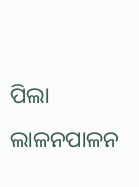ପିଲା ଲାଳନପାଳନ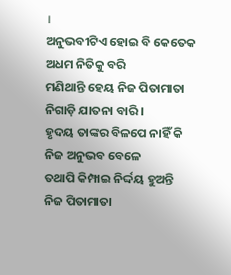।
ଅନୁଭବୀଟିଏ ହୋଇ ବି କେତେକ
ଅଧମ ନିତିକୁ ବରି
ମଣିଥାନ୍ତି ହେୟ ନିଜ ପିତାମାତା
ନିଗାଡ଼ି ଯାତନା ବାରି ।
ହୃଦୟ ତାଙ୍କର ବିଳପେ ନାହିଁ କି
ନିଜ ଅନୁଭବ ବେଳେ
ତଥାପି କିମ୍ପାଇ ନିର୍ଦ୍ଦୟ ହୁଅନ୍ତି
ନିଜ ପିତାମାତା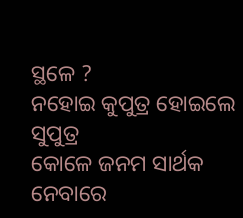ସ୍ଥଳେ ?
ନହୋଇ କୁପୁତ୍ର ହୋଇଲେ ସୁପୁତ୍ର
କୋଳେ ଜନମ ସାର୍ଥକ
ନେବାରେ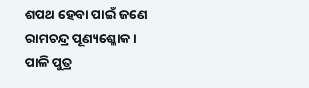ଶପଥ ହେବା ପାଇଁ ଜଣେ
ରାମଚନ୍ଦ୍ର ପୂଣ୍ୟଶ୍ଳୋକ ।
ପାଳି ପୁତ୍ର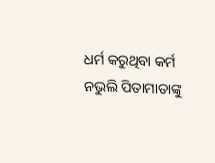ଧର୍ମ କରୁଥିବା କର୍ମ
ନଭୁଲି ପିତାମାତାଙ୍କୁ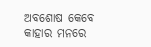ଅବଶୋଷ କେବେ କାହାର ମନରେ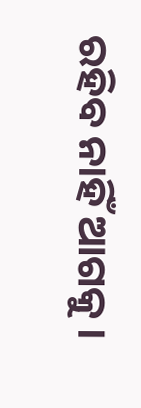ରହିବ ନାହିଁ ଆଗକୁ ।